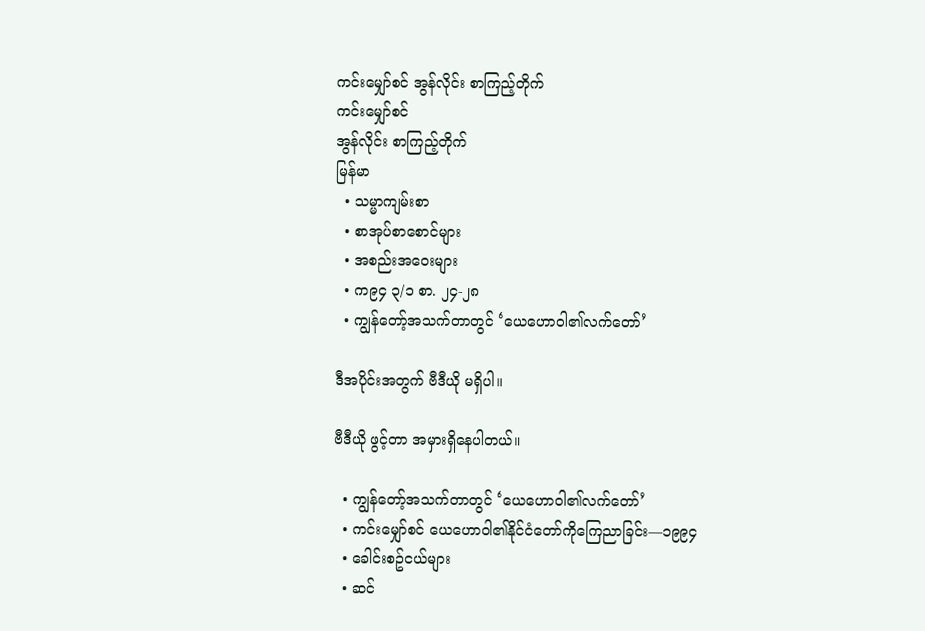ကင်းမျှော်စင် အွန်လိုင်း စာကြည့်တိုက်
ကင်းမျှော်စင်
အွန်လိုင်း စာကြည့်တိုက်
မြန်မာ
  • သမ္မာကျမ်းစာ
  • စာအုပ်စာစောင်များ
  • အစည်းအဝေးများ
  • က၉၄ ၃/၁ စာ. ၂၄-၂၈
  • ကျွန်တော့်အသက်တာတွင် ‘ယေဟောဝါ၏လက်တော်’

ဒီအပိုင်းအတွက် ဗီဒီယို မရှိပါ။

ဗီဒီယို ဖွင့်တာ အမှားရှိနေပါတယ်။

  • ကျွန်တော့်အသက်တာတွင် ‘ယေဟောဝါ၏လက်တော်’
  • ကင်းမျှော်စင် ယေဟောဝါ၏နိုင်ငံတော်ကိုကြေညာခြင်း—၁၉၉၄
  • ခေါင်းစဥ်ငယ်များ
  • ဆင်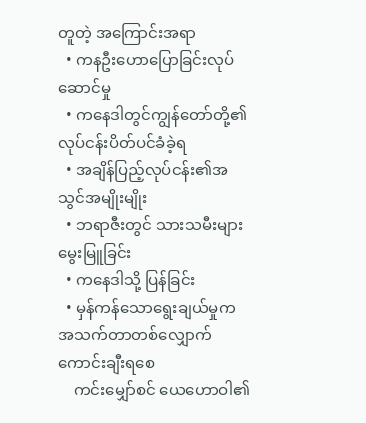တူတဲ့ အကြောင်းအရာ
  • ကနဦးဟောပြောခြင်းလုပ်ဆောင်မှု
  • ကနေဒါတွင်ကျွန်တော်တို့၏လုပ်ငန်းပိတ်ပင်ခံခဲ့ရ
  • အချိန်ပြည့်လုပ်ငန်း၏အသွင်အမျိုးမျိုး
  • ဘရာဇီးတွင် သားသမီးများမွေးမြူခြင်း
  • ကနေဒါသို့ ပြန်ခြင်း
  • မှန်ကန်သောရွေးချယ်မှုက အသက်တာတစ်လျှောက် ကောင်းချီးရစေ
    ကင်းမျှော်စင် ယေဟောဝါ၏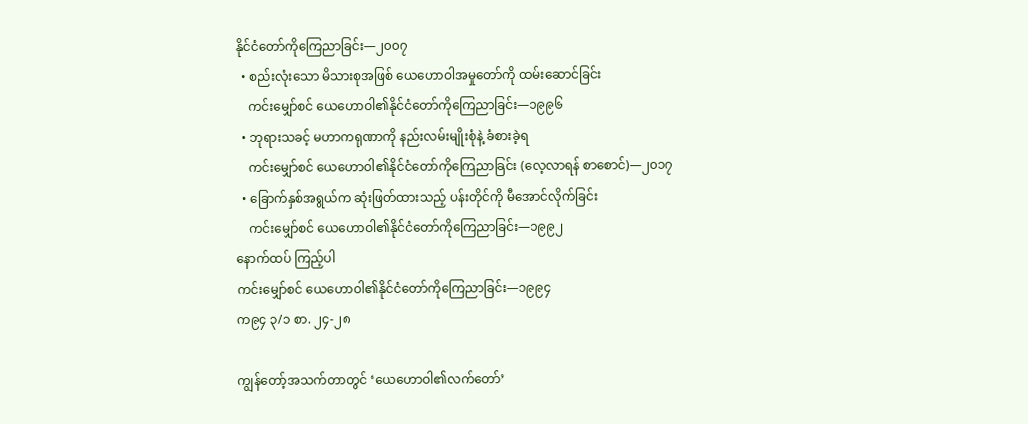နိုင်ငံတော်ကိုကြေညာခြင်း—၂၀၀၇
  • စည်းလုံးသော မိသားစုအဖြစ် ယေဟောဝါအမှုတော်ကို ထမ်းဆောင်ခြင်း
    ကင်းမျှော်စင် ယေဟောဝါ၏နိုင်ငံတော်ကိုကြေညာခြင်း—၁၉၉၆
  • ဘုရားသခင့် မဟာကရုဏာကို နည်းလမ်းမျိုးစုံနဲ့ ခံစားခဲ့ရ
    ကင်းမျှော်စင် ယေဟောဝါ၏နိုင်ငံတော်ကိုကြေညာခြင်း (လေ့လာရန် စာစောင်)—၂၀၁၇
  • ခြောက်နှစ်အရွယ်က ဆုံးဖြတ်ထားသည့် ပန်းတိုင်ကို မီအောင်လိုက်ခြင်း
    ကင်းမျှော်စင် ယေဟောဝါ၏နိုင်ငံတော်ကိုကြေညာခြင်း—၁၉၉၂
နောက်ထပ် ကြည့်ပါ
ကင်းမျှော်စင် ယေဟောဝါ၏နိုင်ငံတော်ကိုကြေညာခြင်း—၁၉၉၄
က၉၄ ၃/၁ စာ. ၂၄-၂၈

ကျွန်တော့်အသက်တာတွင် ‘ယေဟောဝါ၏လက်တော်’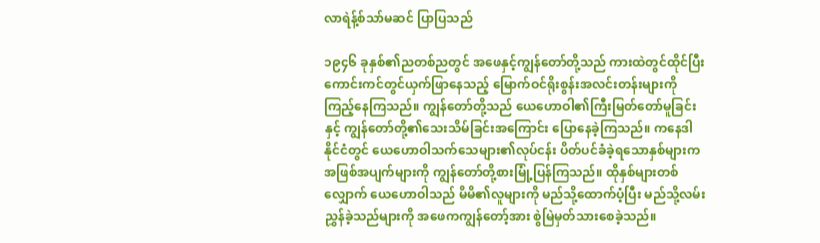လာရဲန့်စ်သာ်မဆင် ပြာပြသည်

၁၉၄၆ ခုနှစ်၏ညတစ်ညတွင် အဖေနှင့်ကျွန်တော်တို့သည် ကားထဲတွင်ထိုင်ပြီး ကောင်းကင်တွင်ယှက်ဖြာနေသည့် မြောက်ဝင်ရိုးစွန်းအလင်းတန်းများကို ကြည့်နေကြသည်။ ကျွန်တော်တို့သည် ယေဟောဝါ၏ကြီးမြတ်တော်မူခြင်းနှင့် ကျွန်တော်တို့၏သေးသိမ်ခြင်းအကြောင်း ပြောနေခဲ့ကြသည်။ ကနေဒါနိုင်ငံတွင် ယေဟောဝါသက်သေများ၏လုပ်ငန်း ပိတ်ပင်ခံခဲ့ရသောနှစ်များက အဖြစ်အပျက်များကို ကျွန်တော်တို့စားမြုံ့ပြန်ကြသည်။ ထိုနှစ်များတစ်လျှောက် ယေဟောဝါသည် မိမိ၏လူများကို မည်သို့ထောက်ပံ့ပြီး မည်သို့လမ်းညွှန်ခဲ့သည်များကို အဖေကကျွန်တော့်အား စွဲမြဲမှတ်သားစေခဲ့သည်။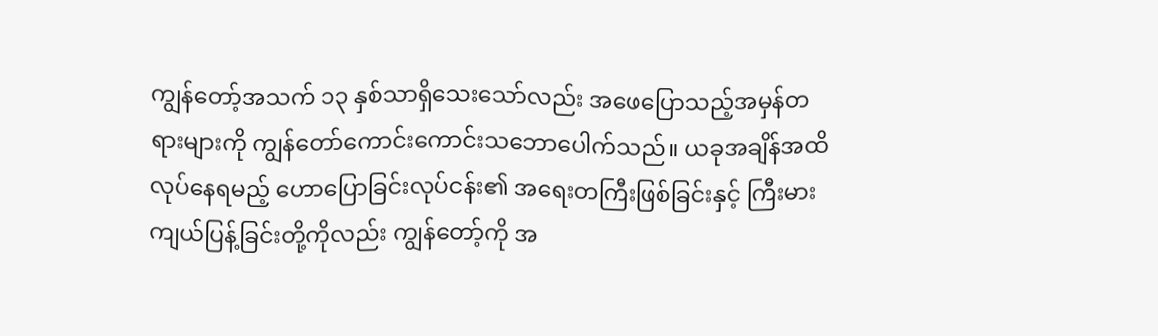ကျွန်တော့်အသက် ၁၃ နှစ်သာရှိသေးသော်လည်း အဖေပြောသည့်အမှန်တရားများကို ကျွန်တော်ကောင်းကောင်းသဘောပေါက်သည်။ ယခုအချိန်အထိလုပ်နေရမည့် ဟောပြောခြင်းလုပ်ငန်း၏ အရေးတကြီးဖြစ်ခြင်းနှင့် ကြီးမားကျယ်ပြန့်ခြင်းတို့ကိုလည်း ကျွန်တော့်ကို အ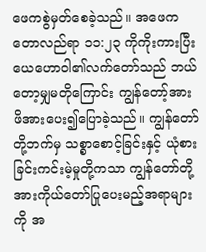ဖေကစွဲမှတ်စေခဲ့သည်။ အဖေက တောလည်ရာ ၁၁:၂၃ ကိုကိုးကားပြီး ယေဟောဝါ၏လက်တော်သည် ဘယ်တော့မျှမတိုကြောင်း ကျွန်တော့်အား ဖိအားပေး၍ပြောခဲ့သည်။ ကျွန်တော်တို့ဘက်မှ သစ္စာစောင့်ခြင်းနှင့် ယုံစားခြင်းကင်းမဲ့မှုတို့ကသာ ကျွန်တော်တို့အားကိုယ်တော်ပြုပေးမည့်အရာများကို အ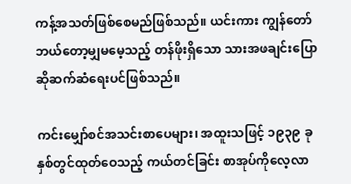ကန့်အသတ်ဖြစ်စေမည်ဖြစ်သည်။ ယင်းကား ကျွန်တော်ဘယ်တော့မျှမမေ့သည့် တန်ဖိုးရှိသော သားအဖချင်းပြောဆိုဆက်ဆံရေးပင်ဖြစ်သည်။

ကင်းမျှော်စင်အသင်းစာပေများ၊ အထူးသဖြင့် ၁၉၃၉ ခုနှစ်တွင်ထုတ်ဝေသည့် ကယ်တင်ခြင်း စာအုပ်ကိုလေ့လာ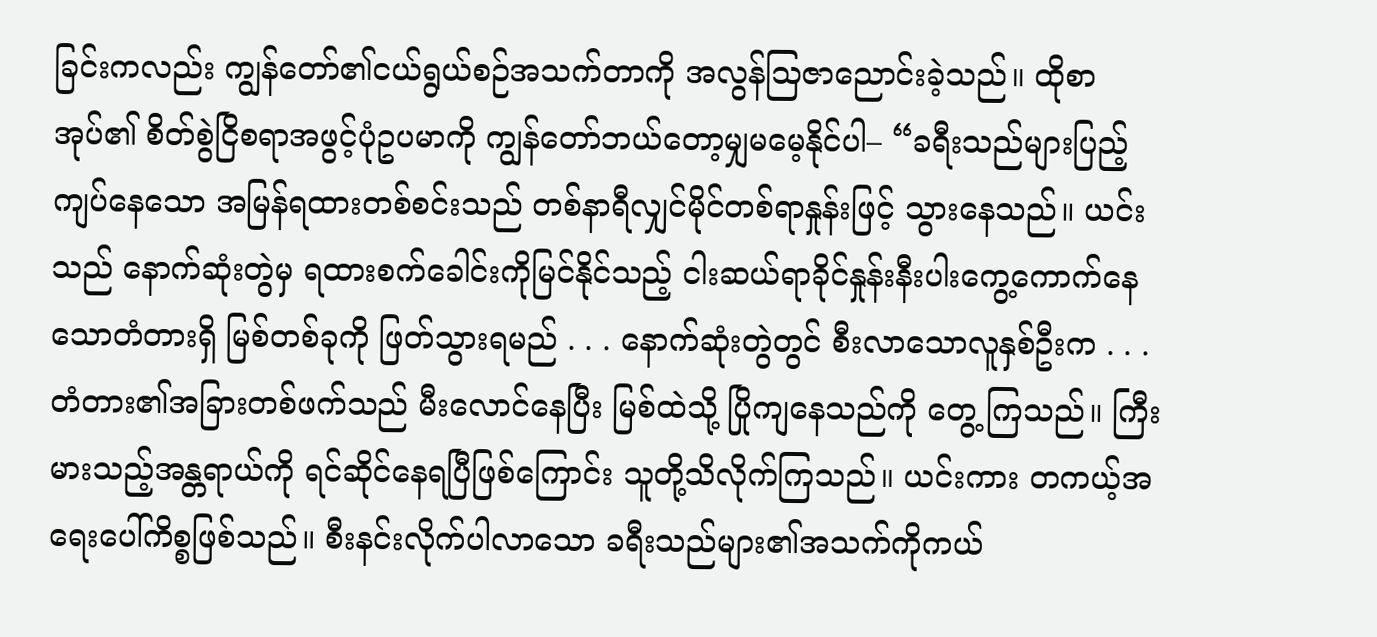ခြင်းကလည်း ကျွန်တော်၏ငယ်ရွယ်စဉ်အသက်တာကို အလွန်သြဇာညောင်းခဲ့သည်။ ထိုစာအုပ်၏ စိတ်စွဲငြိစရာအဖွင့်ပုံဥပမာကို ကျွန်တော်ဘယ်တော့မျှမမေ့နိုင်ပါ– “ခရီးသည်များပြည့်ကျပ်နေသော အမြန်ရထားတစ်စင်းသည် တစ်နာရီလျှင်မိုင်တစ်ရာနှုန်းဖြင့် သွားနေသည်။ ယင်းသည် နောက်ဆုံးတွဲမှ ရထားစက်ခေါင်းကိုမြင်နိုင်သည့် ငါးဆယ်ရာခိုင်နှုန်းနီးပါးကွေ့ကောက်နေသောတံတားရှိ မြစ်တစ်ခုကို ဖြတ်သွားရမည် . . . နောက်ဆုံးတွဲတွင် စီးလာသောလူနှစ်ဦးက . . . တံတား၏အခြားတစ်ဖက်သည် မီးလောင်နေပြီး မြစ်ထဲသို့ ပြိုကျနေသည်ကို တွေ့ ကြသည်။ ကြီးမားသည့်အန္တရာယ်ကို ရင်ဆိုင်နေရပြီဖြစ်ကြောင်း သူတို့သိလိုက်ကြသည်။ ယင်းကား တကယ့်အရေးပေါ်ကိစ္စဖြစ်သည်။ စီးနင်းလိုက်ပါလာသော ခရီးသည်များ၏အသက်ကိုကယ်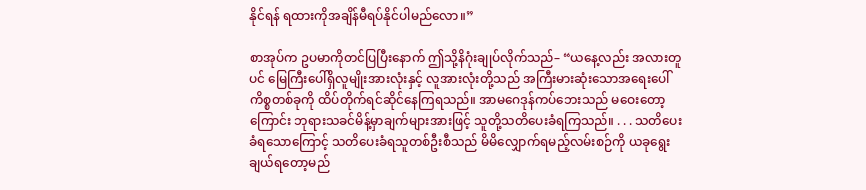နိုင်ရန် ရထားကိုအချိန်မီရပ်နိုင်ပါမည်လော။”

စာအုပ်က ဥပမာကိုတင်ပြပြီးနောက် ဤသို့နိဂုံးချုပ်လိုက်သည်– “ယနေ့လည်း အလားတူပင် မြေကြီးပေါ်ရှိလူမျိုးအားလုံးနှင့် လူအားလုံးတို့သည် အကြီးမားဆုံးသောအရေးပေါ်ကိစ္စတစ်ခုကို ထိပ်တိုက်ရင်ဆိုင်နေကြရသည်။ အာမဂေဒုန်ကပ်ဘေးသည် မဝေးတော့ကြောင်း ဘုရားသခင်မိန့်မှာချက်များအားဖြင့် သူတို့သတိပေးခံရကြသည်။ . . . သတိပေးခံရသောကြောင့် သတိပေးခံရသူတစ်ဦးစီသည် မိမိလျှောက်ရမည့်လမ်းစဉ်ကို ယခုရွေးချယ်ရတော့မည်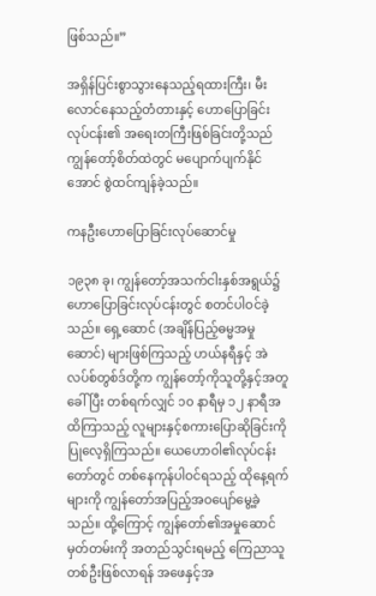ဖြစ်သည်။”

အရှိန်ပြင်းစွာသွားနေသည့်ရထားကြီး၊ မီးလောင်နေသည့်တံတားနှင့် ဟောပြောခြင်းလုပ်ငန်း၏ အရေးတကြီးဖြစ်ခြင်းတို့သည် ကျွန်တော့်စိတ်ထဲတွင် မပျောက်ပျက်နိုင်အောင် စွဲထင်ကျန်ခဲ့သည်။

ကနဦးဟောပြောခြင်းလုပ်ဆောင်မှု

၁၉၃၈ ခု၊ ကျွန်တော့်အသက်ငါးနှစ်အရွယ်၌ ဟောပြောခြင်းလုပ်ငန်းတွင် စတင်ပါဝင်ခဲ့သည်။ ရှေ့ဆောင် (အချိန်ပြည့်ဓမ္မအမှုဆောင်) များဖြစ်ကြသည့် ဟယ်နရီနှင့် အဲလပ်စ်တွစ်ဒ်တို့က ကျွန်တော့်ကိုသူတို့နှင့်အတူခေါ်ပြီး တစ်ရက်လျှင် ၁၀ နာရီမှ ၁၂ နာရီအထိကြာသည့် လူများနှင့်စကားပြောဆိုခြင်းကို ပြုလေ့ရှိကြသည်။ ယေဟောဝါ၏လုပ်ငန်းတော်တွင် တစ်နေကုန်ပါဝင်ရသည့် ထိုနေ့ရက်များကို ကျွန်တော်အပြည့်အဝပျော်မွေ့ခဲ့သည်။ ထို့ကြောင့် ကျွန်တော်၏အမှုဆောင်မှတ်တမ်းကို အတည်သွင်းရမည့် ကြေညာသူတစ်ဦးဖြစ်လာရန် အဖေနှင့်အ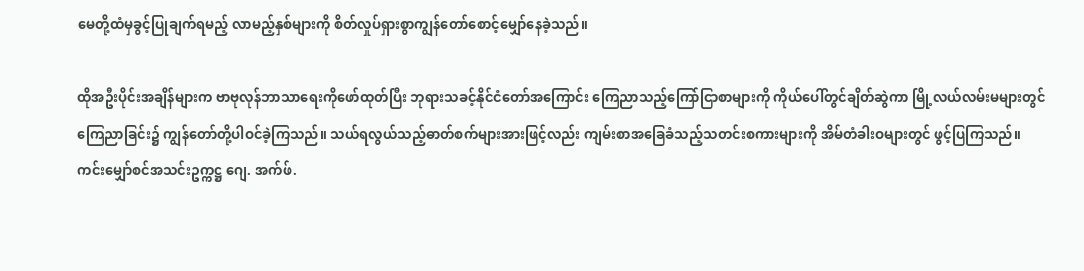မေတို့ထံမှခွင့်ပြုချက်ရမည့် လာမည့်နှစ်များကို စိတ်လှုပ်ရှားစွာကျွန်တော်စောင့်မျှော်နေခဲ့သည်။

ထိုအဦးပိုင်းအချိန်များက ဗာဗုလုန်ဘာသာရေးကိုဖော်ထုတ်ပြီး ဘုရားသခင့်နိုင်ငံတော်အကြောင်း ကြေညာသည့်ကြော်ငြာစာများကို ကိုယ်ပေါ်တွင်ချိတ်ဆွဲကာ မြို့လယ်လမ်းမများတွင် ကြေညာခြင်း၌ ကျွန်တော်တို့ပါဝင်ခဲ့ကြသည်။ သယ်ရလွယ်သည့်ဓာတ်စက်များအားဖြင့်လည်း ကျမ်းစာအခြေခံသည့်သတင်းစကားများကို အိမ်တံခါးဝများတွင် ဖွင့်ပြကြသည်။ ကင်းမျှော်စင်အသင်းဥက္ကဋ္ဌ ဂျေ. အက်ဖ်.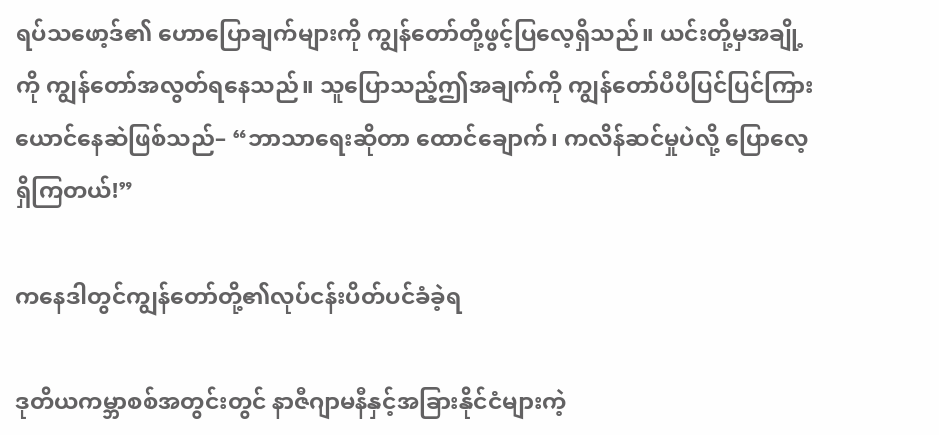ရပ်သဖော့ဒ်၏ ဟောပြောချက်များကို ကျွန်တော်တို့ဖွင့်ပြလေ့ရှိသည်။ ယင်းတို့မှအချို့ကို ကျွန်တော်အလွတ်ရနေသည်။ သူပြောသည့်ဤအချက်ကို ကျွန်တော်ပီပီပြင်ပြင်ကြားယောင်နေဆဲဖြစ်သည်– “ဘာသာရေးဆိုတာ ထောင်ချောက်၊ ကလိန်ဆင်မှုပဲလို့ ပြောလေ့ရှိကြတယ်!”

ကနေဒါတွင်ကျွန်တော်တို့၏လုပ်ငန်းပိတ်ပင်ခံခဲ့ရ

ဒုတိယကမ္ဘာစစ်အတွင်းတွင် နာဇီဂျာမနီနှင့်အခြားနိုင်ငံများကဲ့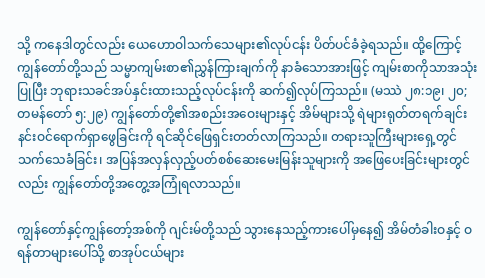သို့ ကနေဒါတွင်လည်း ယေဟောဝါသက်သေများ၏လုပ်ငန်း ပိတ်ပင်ခံခဲ့ရသည်။ ထို့ကြောင့် ကျွန်တော်တို့သည် သမ္မာကျမ်းစာ၏ညွှန်ကြားချက်ကို နာခံသောအားဖြင့် ကျမ်းစာကိုသာအသုံးပြုပြီး ဘုရားသခင်အပ်နှင်းထားသည့်လုပ်ငန်းကို ဆက်၍လုပ်ကြသည်။ (မဿဲ ၂၈:၁၉၊ ၂၀; တမန်တော် ၅:၂၉) ကျွန်တော်တို့၏အစည်းအဝေးများနှင့် အိမ်များသို့ ရဲများရုတ်တရက်ချင်းနင်းဝင်ရောက်ရှာဖွေခြင်းကို ရင်ဆိုင်ဖြေရှင်းတတ်လာကြသည်။ တရားသူကြီးများရှေ့တွင် သက်သေခံခြင်း၊ အပြန်အလှန်လှည့်ပတ်စစ်ဆေးမေးမြန်းသူများကို အဖြေပေးခြင်းများတွင်လည်း ကျွန်တော်တို့အတွေ့အကြုံရလာသည်။

ကျွန်တော်နှင့်ကျွန်တော့်အစ်ကို ဂျင်းမ်တို့သည် သွားနေသည့်ကားပေါ်မှနေ၍ အိမ်တံခါးဝနှင့် ဝရန်တာများပေါ်သို့ စာအုပ်ငယ်များ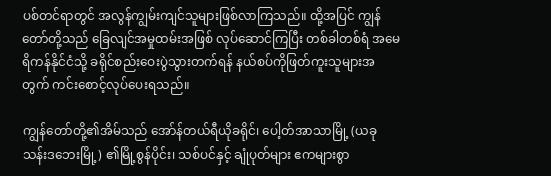ပစ်တင်ရာတွင် အလွန်ကျွမ်းကျင်သူများဖြစ်လာကြသည်။ ထို့အပြင် ကျွန်တော်တို့သည် ခြေလျင်အမှုထမ်းအဖြစ် လုပ်ဆောင်ကြပြီး တစ်ခါတစ်ရံ အမေရိကန်နိုင်ငံသို့ ခရိုင်စည်းဝေးပွဲသွားတက်ရန် နယ်စပ်ကိုဖြတ်ကူးသူများအတွက် ကင်းစောင့်လုပ်ပေးရသည်။

ကျွန်တော်တို့၏အိမ်သည် အော်န်တယ်ရီယိုခရိုင်၊ ပေါ့တ်အာသာမြို့ (ယခု သန်းဒဘေးမြို့) ၏မြို့စွန်ပိုင်း၊ သစ်ပင်နှင့် ချုံပုတ်များ ဧကများစွာ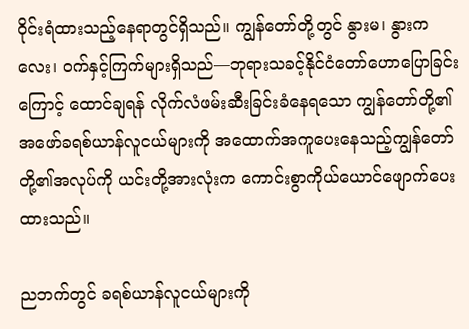ဝိုင်းရံထားသည့်နေရာတွင်ရှိသည်။ ကျွန်တော်တို့တွင် နွားမ၊ နွားကလေး၊ ဝက်နှင့်ကြက်များရှိသည်—ဘုရားသခင့်နိုင်ငံတော်ဟောပြောခြင်းကြောင့် ထောင်ချရန် လိုက်လံဖမ်းဆီးခြင်းခံနေရသော ကျွန်တော်တို့၏အဖော်ခရစ်ယာန်လူငယ်များကို အထောက်အကူပေးနေသည့်ကျွန်တော်တို့၏အလုပ်ကို ယင်းတို့အားလုံးက ကောင်းစွာကိုယ်ယောင်ဖျောက်ပေးထားသည်။

ညဘက်တွင် ခရစ်ယာန်လူငယ်များကို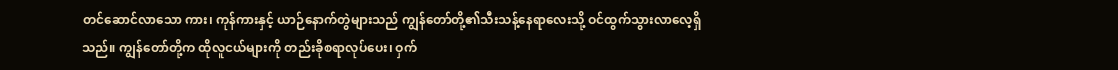တင်ဆောင်လာသော ကား၊ ကုန်ကားနှင့် ယာဉ်နောက်တွဲများသည် ကျွန်တော်တို့၏သီးသန့်နေရာလေးသို့ ဝင်ထွက်သွားလာလေ့ရှိသည်။ ကျွန်တော်တို့က ထိုလူငယ်များကို တည်းခိုစရာလုပ်ပေး၊ ဝှက်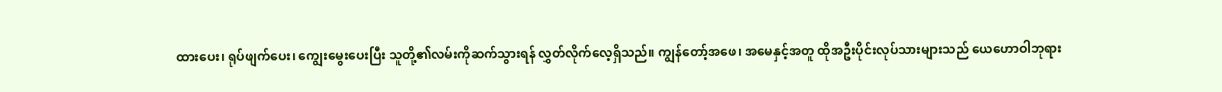ထားပေး၊ ရုပ်ဖျက်ပေး၊ ကျွေးမွေးပေးပြီး သူတို့၏လမ်းကိုဆက်သွားရန် လွှတ်လိုက်လေ့ရှိသည်။ ကျွန်တော့်အဖေ၊ အမေနှင့်အတူ ထိုအဦးပိုင်းလုပ်သားများသည် ယေဟောဝါဘုရား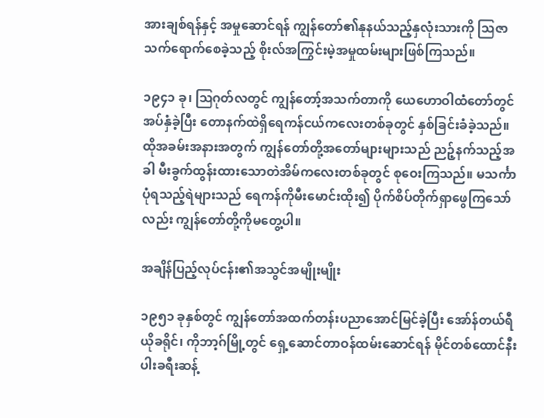အားချစ်ရန်နှင့် အမှုဆောင်ရန် ကျွန်တော်၏နုနယ်သည့်နှလုံးသားကို ဩဇာသက်ရောက်စေခဲ့သည့် စိုးလ်အကြွင်းမဲ့အမှုထမ်းများဖြစ်ကြသည်။

၁၉၄၁ ခု၊ ဩဂုတ်လတွင် ကျွန်တော့်အသက်တာကို ယေဟောဝါထံတော်တွင်အပ်နှံခဲ့ပြီး တောနက်ထဲရှိရေကန်ငယ်ကလေးတစ်ခုတွင် နှစ်ခြင်းခံခဲ့သည်။ ထိုအခမ်းအနားအတွက် ကျွန်တော်တို့အတော်များများသည် ညဉ့်နက်သည့်အခါ မီးခွက်ထွန်းထားသောတဲအိမ်ကလေးတစ်ခုတွင် စုဝေးကြသည်။ မသင်္ကာပုံရသည့်ရဲများသည် ရေကန်ကိုမီးမောင်းထိုး၍ ပိုက်စိပ်တိုက်ရှာဖွေကြသော်လည်း ကျွန်တော်တို့ကိုမတွေ့ပါ။

အချိန်ပြည့်လုပ်ငန်း၏အသွင်အမျိုးမျိုး

၁၉၅၁ ခုနှစ်တွင် ကျွန်တော်အထက်တန်းပညာအောင်မြင်ခဲ့ပြီး အော်န်တယ်ရီယိုခရိုင်၊ ကိုဘာ့ဂ်မြို့တွင် ရှေ့ဆောင်တာဝန်ထမ်းဆောင်ရန် မိုင်တစ်ထောင်နီးပါးခရီးဆန့်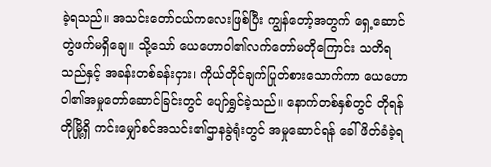ခဲ့ရသည်။ အသင်းတော်ငယ်ကလေးဖြစ်ပြီး ကျွန်တော့်အတွက် ရှေ့ဆောင်တွဲဖက်မရှိချေ။ သို့သော် ယေဟောဝါ၏လက်တော်မတိုကြောင်း သတိရသည်နှင့် အခန်းတစ်ခန်းငှား၊ ကိုယ်တိုင်ချက်ပြုတ်စားသောက်ကာ ယေဟောဝါ၏အမှုတော်ဆောင်ခြင်းတွင် ပျော်ရွှင်ခဲ့သည်။ နောက်တစ်နှစ်တွင် တိုရန်တိုမြို့ရှိ ကင်းမျှော်စင်အသင်း၏ဌာနခွဲရုံးတွင် အမှုဆောင်ရန် ခေါ်ဖိတ်ခံခဲ့ရ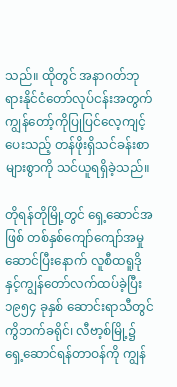သည်။ ထိုတွင် အနာဂတ်ဘုရားနိုင်ငံတော်လုပ်ငန်းအတွက် ကျွန်တော့်ကိုပြုပြင်လေ့ကျင့်ပေးသည့် တန်ဖိုးရှိသင်ခန်းစာများစွာကို သင်ယူရရှိခဲ့သည်။

တိုရန်တိုမြို့တွင် ရှေ့ဆောင်အဖြစ် တစ်နှစ်ကျော်ကျော်အမှုဆောင်ပြီးနောက် လူစီထရူဒိုနှင့်ကျွန်တော်လက်ထပ်ခဲ့ပြီး ၁၉၅၄ ခုနှစ် ဆောင်းရာသီတွင် ကွိဘက်ခရိုင်၊ လီဗာ့စ်မြို့၌ ရှေ့ဆောင်ရန်တာဝန်ကို ကျွန်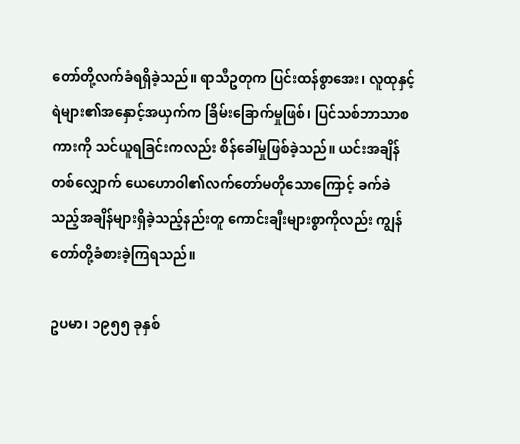တော်တို့လက်ခံရရှိခဲ့သည်။ ရာသီဥတုက ပြင်းထန်စွာအေး၊ လူထုနှင့်ရဲများ၏အနှောင့်အယှက်က ခြိမ်းခြောက်မှုဖြစ်၊ ပြင်သစ်ဘာသာစကားကို သင်ယူရခြင်းကလည်း စိန်ခေါ်မှုဖြစ်ခဲ့သည်။ ယင်းအချိန်တစ်လျှောက် ယေဟောဝါ၏လက်တော်မတိုသောကြောင့် ခက်ခဲသည့်အချိန်များရှိခဲ့သည့်နည်းတူ ကောင်းချီးများစွာကိုလည်း ကျွန်တော်တို့ခံစားခဲ့ကြရသည်။

ဥပမာ၊ ၁၉၅၅ ခုနှစ်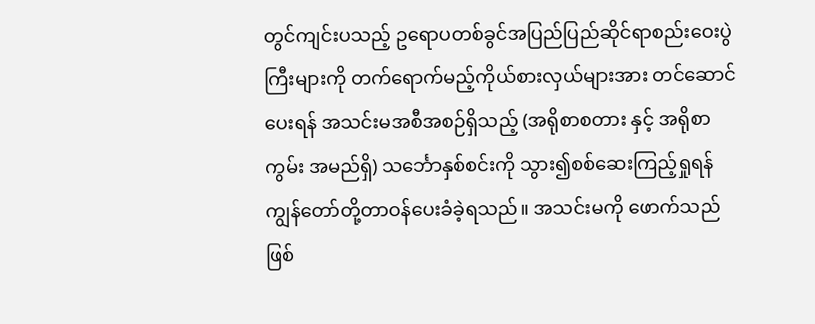တွင်ကျင်းပသည့် ဥရောပတစ်ခွင်အပြည်ပြည်ဆိုင်ရာစည်းဝေးပွဲကြီးများကို တက်ရောက်မည့်ကိုယ်စားလှယ်များအား တင်ဆောင်ပေးရန် အသင်းမအစီအစဉ်ရှိသည့် (အရိုစာစတား နှင့် အရိုစာကွမ်း အမည်ရှိ) သင်္ဘောနှစ်စင်းကို သွား၍စစ်ဆေးကြည့်ရှုရန် ကျွန်တော်တို့တာဝန်ပေးခံခဲ့ရသည်။ အသင်းမကို ဖောက်သည်ဖြစ်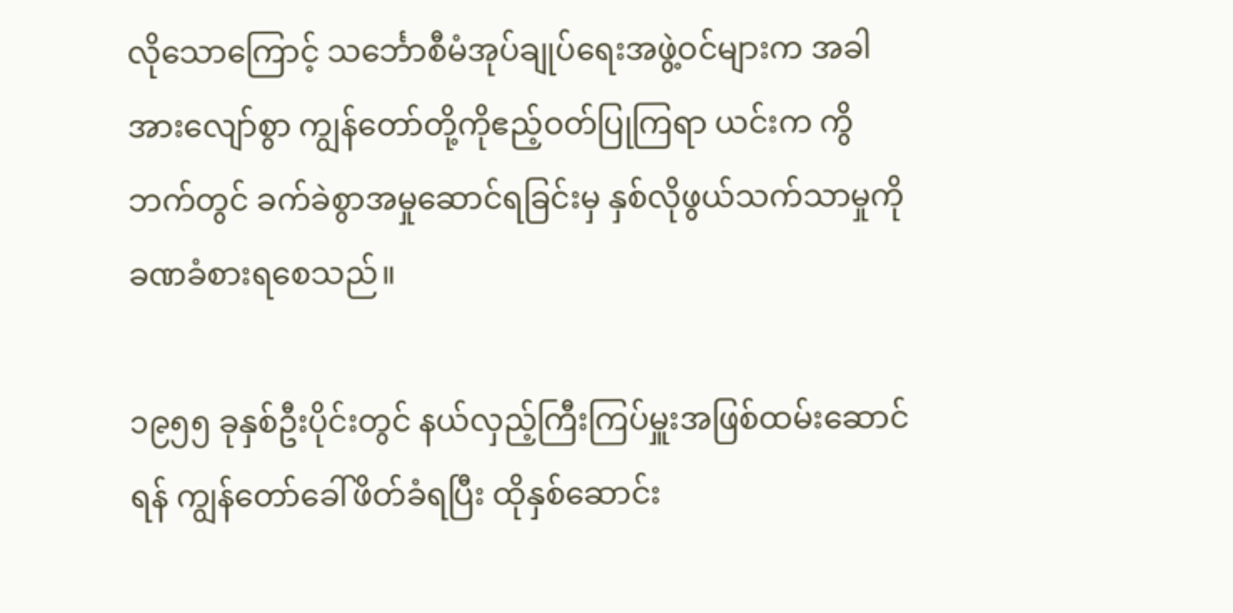လိုသောကြောင့် သင်္ဘောစီမံအုပ်ချုပ်ရေးအဖွဲ့ဝင်များက အခါအားလျော်စွာ ကျွန်တော်တို့ကိုဧည့်ဝတ်ပြုကြရာ ယင်းက ကွိဘက်တွင် ခက်ခဲစွာအမှုဆောင်ရခြင်းမှ နှစ်လိုဖွယ်သက်သာမှုကို ခဏခံစားရစေသည်။

၁၉၅၅ ခုနှစ်ဦးပိုင်းတွင် နယ်လှည့်ကြီးကြပ်မှူးအဖြစ်ထမ်းဆောင်ရန် ကျွန်တော်ခေါ်ဖိတ်ခံရပြီး ထိုနှစ်ဆောင်း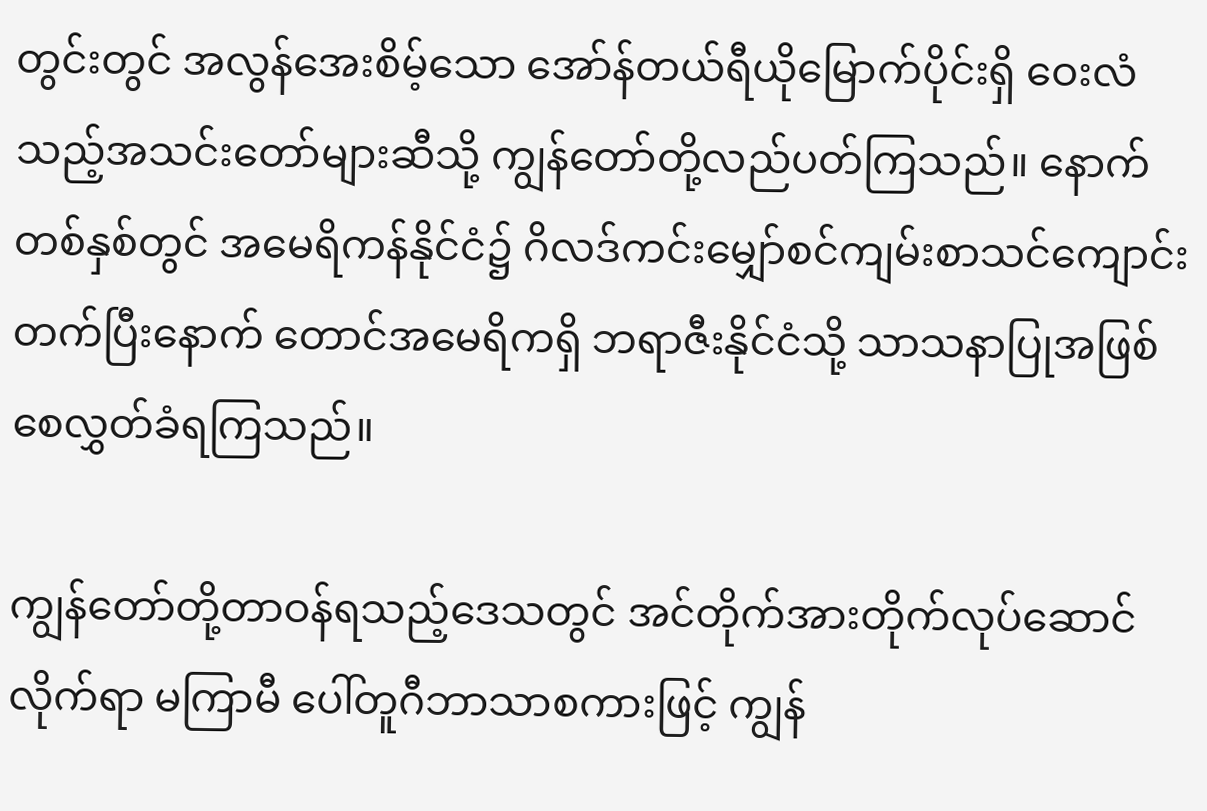တွင်းတွင် အလွန်အေးစိမ့်သော အော်န်တယ်ရီယိုမြောက်ပိုင်းရှိ ဝေးလံသည့်အသင်းတော်များဆီသို့ ကျွန်တော်တို့လည်ပတ်ကြသည်။ နောက်တစ်နှစ်တွင် အမေရိကန်နိုင်ငံ၌ ဂိလဒ်ကင်းမျှော်စင်ကျမ်းစာသင်ကျောင်းတက်ပြီးနောက် တောင်အမေရိကရှိ ဘရာဇီးနိုင်ငံသို့ သာသနာပြုအဖြစ် စေလွှတ်ခံရကြသည်။

ကျွန်တော်တို့တာဝန်ရသည့်ဒေသတွင် အင်တိုက်အားတိုက်လုပ်ဆောင်လိုက်ရာ မကြာမီ ပေါ်တူဂီဘာသာစကားဖြင့် ကျွန်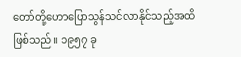တော်တို့ဟောပြောသွန်သင်လာနိုင်သည့်အထိဖြစ်သည်။ ၁၉၅၇ ခု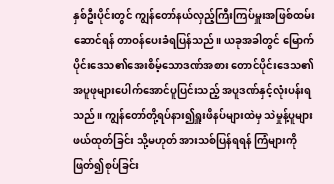နှစ်ဦးပိုင်းတွင် ကျွန်တော်နယ်လှည့်ကြီးကြပ်မှူးအဖြစ်ထမ်းဆောင်ရန် တာဝန်ပေးခံရပြန်သည်။ ယခုအခါတွင် မြောက်ပိုင်းဒေသ၏အေးစိမ့်သောဒဏ်အစား တောင်ပိုင်းဒေသ၏ အပူဖုများပေါက်အောင်ပူပြင်းသည့် အပူဒဏ်နှင့်လုံးပန်းရသည်။ ကျွန်တော်တို့ရပ်နား၍ရှူးဖိနပ်များထဲမှ သဲမှုန့်ပူများဖယ်ထုတ်ခြင်း သို့မဟုတ် အားသစ်ပြန်ရရန် ကြံများကိုဖြတ်၍စုပ်ခြင်း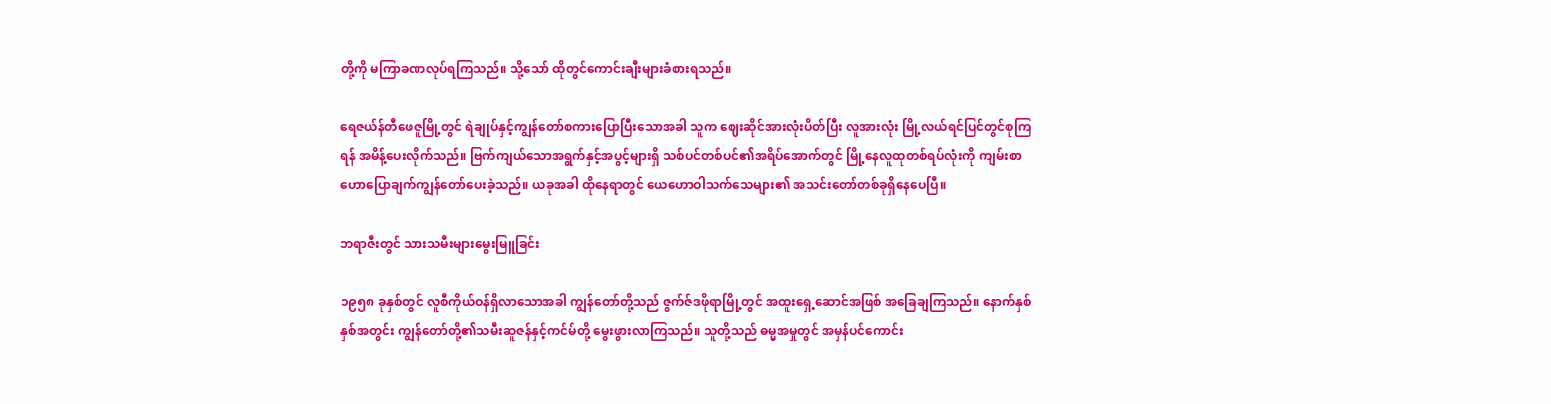တို့ကို မကြာခဏလုပ်ရကြသည်။ သို့သော် ထိုတွင်ကောင်းချီးများခံစားရသည်။

ရေဇယ်န်တီဖေဇူမြို့တွင် ရဲချုပ်နှင့်ကျွန်တော်စကားပြောပြီးသောအခါ သူက ဈေးဆိုင်အားလုံးပိတ်ပြီး လူအားလုံး မြို့လယ်ရင်ပြင်တွင်စုကြရန် အမိန့်ပေးလိုက်သည်။ ဗြက်ကျယ်သောအရွက်နှင့်အပွင့်များရှိ သစ်ပင်တစ်ပင်၏အရိပ်အောက်တွင် မြို့နေလူထုတစ်ရပ်လုံးကို ကျမ်းစာဟောပြောချက်ကျွန်တော်ပေးခဲ့သည်။ ယခုအခါ ထိုနေရာတွင် ယေဟောဝါသက်သေများ၏ အသင်းတော်တစ်ခုရှိနေပေပြီ။

ဘရာဇီးတွင် သားသမီးများမွေးမြူခြင်း

၁၉၅၈ ခုနှစ်တွင် လူစီကိုယ်ဝန်ရှိလာသောအခါ ကျွန်တော်တို့သည် ဇွက်ဇ်ဒဖိုရာမြို့တွင် အထူးရှေ့ဆောင်အဖြစ် အခြေချကြသည်။ နောက်နှစ်နှစ်အတွင်း ကျွန်တော်တို့၏သမီးဆူဇန်နှင့်ကင်မ်တို့ မွေးဖွားလာကြသည်။ သူတို့သည် ဓမ္မအမှုတွင် အမှန်ပင်ကောင်း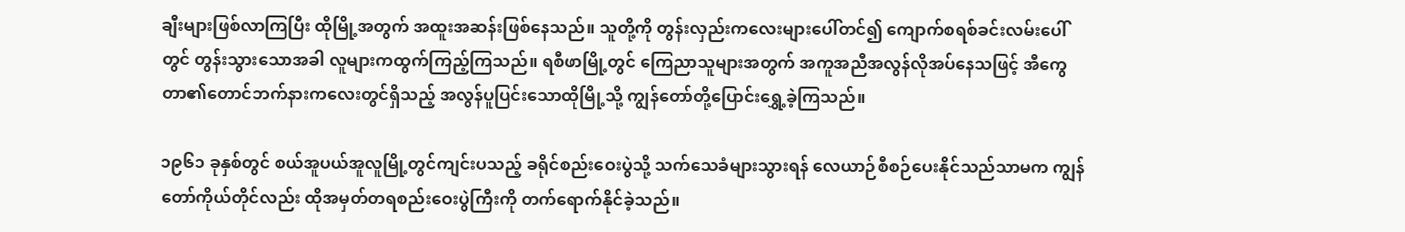ချီးများဖြစ်လာကြပြီး ထိုမြို့အတွက် အထူးအဆန်းဖြစ်နေသည်။ သူတို့ကို တွန်းလှည်းကလေးများပေါ်တင်၍ ကျောက်စရစ်ခင်းလမ်းပေါ်တွင် တွန်းသွားသောအခါ လူများကထွက်ကြည့်ကြသည်။ ရစီဖာမြို့တွင် ကြေညာသူများအတွက် အကူအညီအလွန်လိုအပ်နေသဖြင့် အီကွေတာ၏တောင်ဘက်နားကလေးတွင်ရှိသည့် အလွန်ပူပြင်းသောထိုမြို့သို့ ကျွန်တော်တို့ပြောင်းရွှေ့ခဲ့ကြသည်။

၁၉၆၁ ခုနှစ်တွင် စယ်အူပယ်အူလူမြို့တွင်ကျင်းပသည့် ခရိုင်စည်းဝေးပွဲသို့ သက်သေခံများသွားရန် လေယာဉ်စီစဉ်ပေးနိုင်သည်သာမက ကျွန်တော်ကိုယ်တိုင်လည်း ထိုအမှတ်တရစည်းဝေးပွဲကြီးကို တက်ရောက်နိုင်ခဲ့သည်။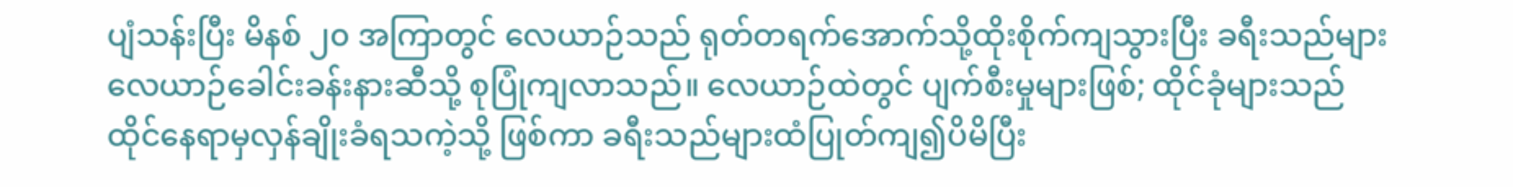ပျံသန်းပြီး မိနစ် ၂၀ အကြာတွင် လေယာဉ်သည် ရုတ်တရက်အောက်သို့ထိုးစိုက်ကျသွားပြီး ခရီးသည်များလေယာဉ်ခေါင်းခန်းနားဆီသို့ စုပြုံကျလာသည်။ လေယာဉ်ထဲတွင် ပျက်စီးမှုများဖြစ်; ထိုင်ခုံများသည် ထိုင်နေရာမှလှန်ချိုးခံရသကဲ့သို့ ဖြစ်ကာ ခရီးသည်များထံပြုတ်ကျ၍ပိမိပြီး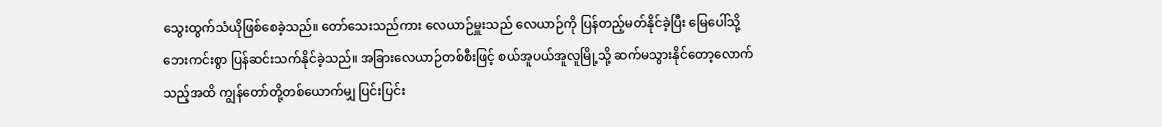သွေးထွက်သံယိုဖြစ်စေခဲ့သည်။ တော်သေးသည်ကား လေယာဉ်မှူးသည် လေယာဉ်ကို ပြန်တည့်မတ်နိုင်ခဲ့ပြီး မြေပေါ်သို့ဘေးကင်းစွာ ပြန်ဆင်းသက်နိုင်ခဲ့သည်။ အခြားလေယာဉ်တစ်စီးဖြင့် စယ်အူပယ်အူလူမြို့သို့ ဆက်မသွားနိုင်တော့လောက်သည့်အထိ ကျွန်တော်တို့တစ်ယောက်မျှ ပြင်းပြင်း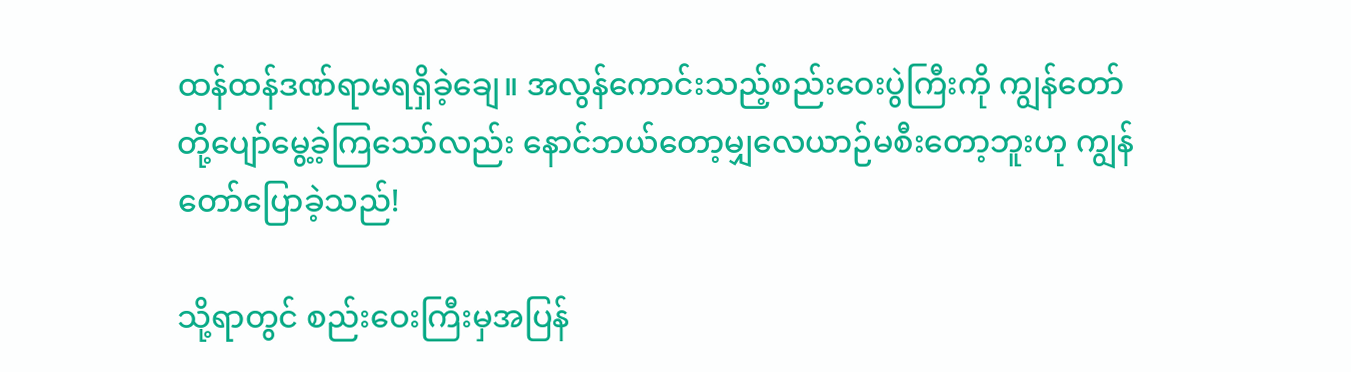ထန်ထန်ဒဏ်ရာမရရှိခဲ့ချေ။ အလွန်ကောင်းသည့်စည်းဝေးပွဲကြီးကို ကျွန်တော်တို့ပျော်မွေ့ခဲ့ကြသော်လည်း နောင်ဘယ်တော့မျှလေယာဉ်မစီးတော့ဘူးဟု ကျွန်တော်ပြောခဲ့သည်!

သို့ရာတွင် စည်းဝေးကြီးမှအပြန်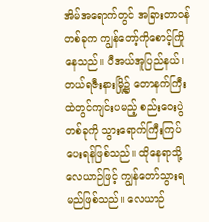အိမ်အရောက်တွင် အခြားတာဝန်တစ်ခုက ကျွန်တော့်ကိုစောင့်ကြိုနေသည်။ ပီအယ်အူပြည်နယ်၊ တယ်ရဇီးနားမြို့၌ တောနက်ကြီးထဲတွင်ကျင်းပမည့် စည်းဝေးပွဲတစ်ခုကို သွားရောက်ကြီးကြပ်ပေးရန်ဖြစ်သည်။ ထိုနေရာသို့ လေယာဉ်ဖြင့် ကျွန်တော်သွားရမည်ဖြစ်သည်။ လေယာဉ်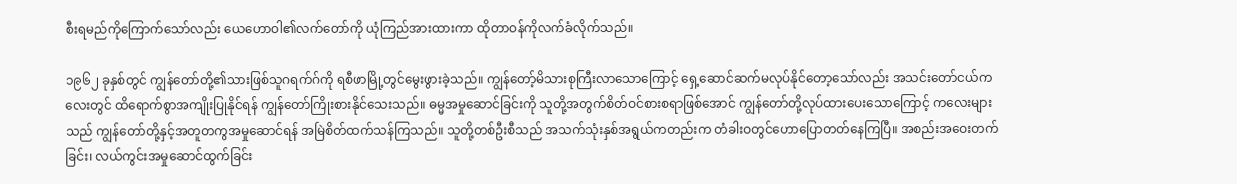စီးရမည်ကိုကြောက်သော်လည်း ယေဟောဝါ၏လက်တော်ကို ယုံကြည်အားထားကာ ထိုတာဝန်ကိုလက်ခံလိုက်သည်။

၁၉၆၂ ခုနှစ်တွင် ကျွန်တော်တို့၏သားဖြစ်သူဂရက်ဂ်ကို ရစီဖာမြို့တွင်မွေးဖွားခဲ့သည်။ ကျွန်တော့်မိသားစုကြီးလာသောကြောင့် ရှေ့ဆောင်ဆက်မလုပ်နိုင်တော့သော်လည်း အသင်းတော်ငယ်ကလေးတွင် ထိရောက်စွာအကျိုးပြုနိုင်ရန် ကျွန်တော်ကြိုးစားနိုင်သေးသည်။ ဓမ္မအမှုဆောင်ခြင်းကို သူတို့အတွက်စိတ်ဝင်စားစရာဖြစ်အောင် ကျွန်တော်တို့လုပ်ထားပေးသောကြောင့် ကလေးများသည် ကျွန်တော်တို့နှင့်အတူတကွအမှုဆောင်ရန် အမြဲစိတ်ထက်သန်ကြသည်။ သူတို့တစ်ဦးစီသည် အသက်သုံးနှစ်အရွယ်ကတည်းက တံခါးဝတွင်ဟောပြောတတ်နေကြပြီ။ အစည်းအဝေးတက်ခြင်း၊ လယ်ကွင်းအမှုဆောင်ထွက်ခြင်း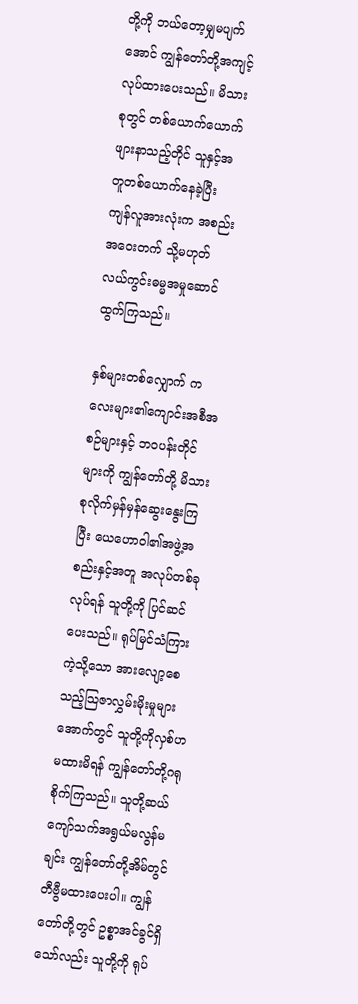တို့ကို ဘယ်တော့မျှမပျက်အောင် ကျွန်တော်တို့အကျင့်လုပ်ထားပေးသည်။ မိသားစုတွင် တစ်ယောက်ယောက်ဖျားနာသည့်တိုင် သူနှင့်အတူတစ်ယောက်နေခဲ့ပြီး ကျန်လူအားလုံးက အစည်းအဝေးတက် သို့မဟုတ် လယ်ကွင်းဓမ္မအမှုဆောင်ထွက်ကြသည်။

နှစ်များတစ်လျှောက် ကလေးများ၏ကျောင်းအစီအစဉ်များနှင့် ဘဝပန်းတိုင်များကို ကျွန်တော်တို့ မိသားစုလိုက်မှန်မှန်ဆွေးနွေးကြပြီး ယေဟောဝါ၏အဖွဲ့အစည်းနှင့်အတူ အလုပ်တစ်ခုလုပ်ရန် သူတို့ကို ပြင်ဆင်ပေးသည်။ ရုပ်မြင်သံကြားကဲ့သို့သော အားလျော့စေသည့်သြဇာလွှမ်းမိုးမှုများအောက်တွင် သူတို့ကိုလှစ်ဟမထားမိရန် ကျွန်တော်တို့ဂရုစိုက်ကြသည်။ သူတို့ဆယ်ကျော်သက်အရွယ်မလွန်မချင်း ကျွန်တော်တို့အိမ်တွင် တီဗွီမထားပေးပါ။ ကျွန်တော်တို့တွင် ဥစ္စာအင်ခွင်ရှိသော်လည်း သူတို့ကို ရုပ်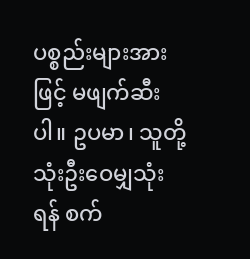ပစ္စည်းများအားဖြင့် မဖျက်ဆီးပါ။ ဥပမာ၊ သူတို့သုံးဦးဝေမျှသုံးရန် စက်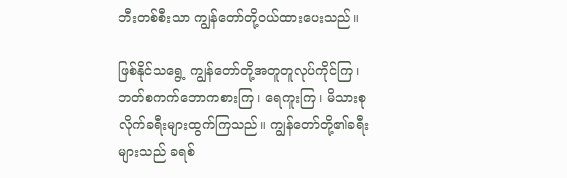ဘီးတစ်စီးသာ ကျွန်တော်တို့ဝယ်ထားပေးသည်။

ဖြစ်နိုင်သရွေ့ ကျွန်တော်တို့အတူတူလုပ်ကိုင်ကြ၊ ဘတ်စကက်ဘောကစားကြ၊ ရေကူးကြ၊ မိသားစုလိုက်ခရီးများထွက်ကြသည်။ ကျွန်တော်တို့၏ခရီးများသည် ခရစ်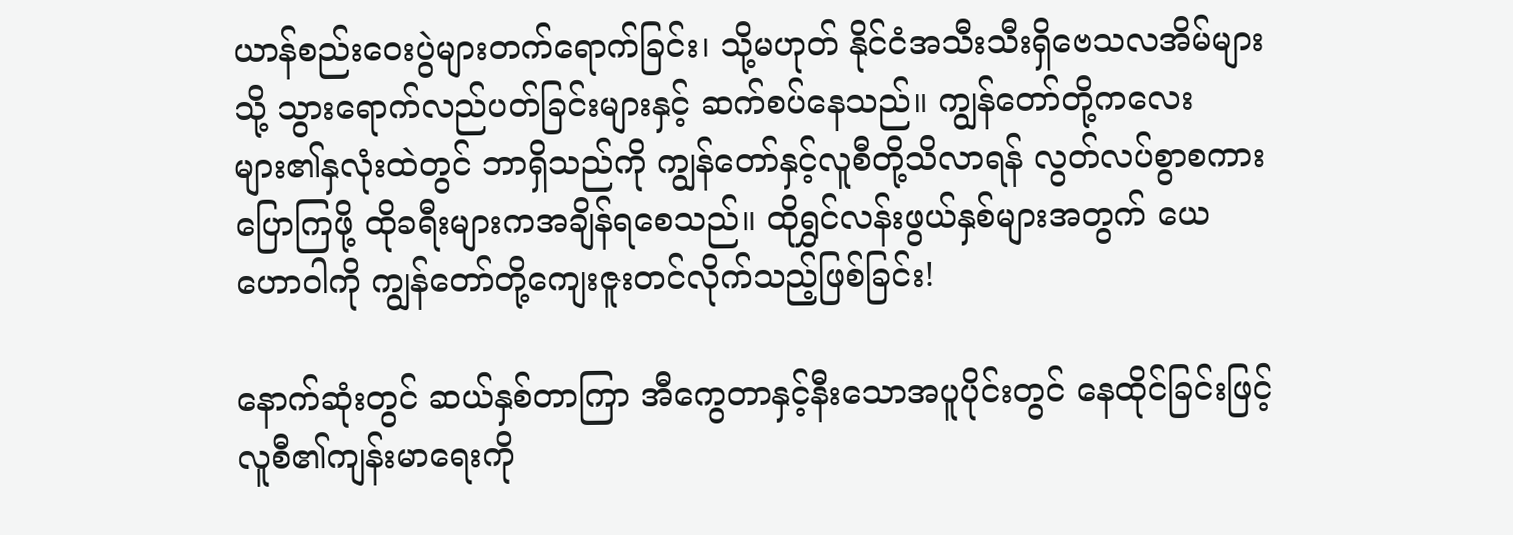ယာန်စည်းဝေးပွဲများတက်ရောက်ခြင်း၊ သို့မဟုတ် နိုင်ငံအသီးသီးရှိဗေသလအိမ်များသို့ သွားရောက်လည်ပတ်ခြင်းများနှင့် ဆက်စပ်နေသည်။ ကျွန်တော်တို့ကလေးများ၏နှလုံးထဲတွင် ဘာရှိသည်ကို ကျွန်တော်နှင့်လူစီတို့သိလာရန် လွတ်လပ်စွာစကားပြောကြဖို့ ထိုခရီးများကအချိန်ရစေသည်။ ထိုရွှင်လန်းဖွယ်နှစ်များအတွက် ယေဟောဝါကို ကျွန်တော်တို့ကျေးဇူးတင်လိုက်သည့်ဖြစ်ခြင်း!

နောက်ဆုံးတွင် ဆယ်နှစ်တာကြာ အီကွေတာနှင့်နီးသောအပူပိုင်းတွင် နေထိုင်ခြင်းဖြင့် လူစီ၏ကျန်းမာရေးကို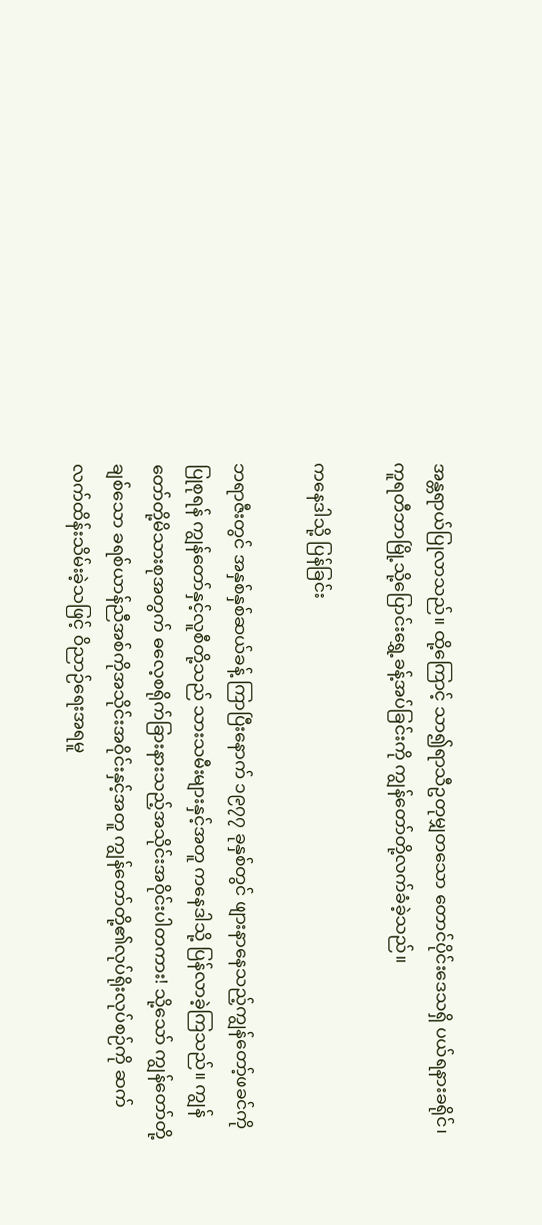အန္တရာယ်ပြုလာသည်။ ထို့ကြောင့် သာ၍ရာသီဥတုမျှတသော တောင်ပိုင်းဒေသရှိ ပယ်ရနားခရိုင်၊ ကူရတီဘာမြို့သို့ပြောင်းရွှေ့ခန့်အပ်ခြင်းကို ကျွန်တော်တို့လက်ခံခဲ့သည်။

ကနေဒါသို့ ပြန်ခြင်း

ဘရာဇီးတွင် အနှစ်နှစ်ဆယ်ခန့် ကြာပြီးနောက် ၁၉၇၇ ခုနှစ်တွင် ဖျားနာနေသည့်ကျွန်တော့်ဖခင်ကို ပြုစုရန် ကျွန်တော်နှင့်လူစီတို့သည် သားသမီးများနှင့်အတူ ကနေဒါသို့ ပြန်လာခဲ့ကြသည်။ ကျွန်တော်တို့မိသားစုအတွက် ဓလေ့စရိုက်ခြားနားသည့်အသိုင်းအဝိုင်းပါတကား! သို့သော် ကျွန်တော်တို့ချစ်သော ခရစ်ယာန်ညီအစ်ကိုအသိုင်းအဝိုင်းနှင့်အတူ ကျွန်တော်တို့၏လုပ်ရိုးလုပ်စဉ်ကို ဆက်လက်ထိန်းသိမ်းခဲ့သဖြင့် ဝိညာဉ်ရေးအရမူ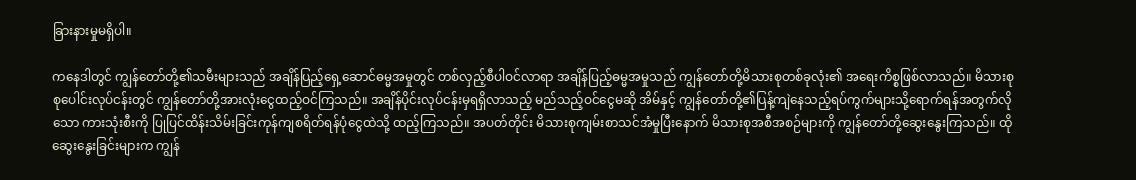ခြားနားမှုမရှိပါ။

ကနေဒါတွင် ကျွန်တော်တို့၏သမီးများသည် အချိန်ပြည့်ရှေ့ဆောင်ဓမ္မအမှုတွင် တစ်လှည့်စီပါဝင်လာရာ အချိန်ပြည့်ဓမ္မအမှုသည် ကျွန်တော်တို့မိသားစုတစ်ခုလုံး၏ အရေးကိစ္စဖြစ်လာသည်။ မိသားစု စုပေါင်းလုပ်ငန်းတွင် ကျွန်တော်တို့အားလုံးငွေထည့်ဝင်ကြသည်။ အချိန်ပိုင်းလုပ်ငန်းမှရရှိလာသည့် မည်သည့်ဝင်ငွေမဆို အိမ်နှင့် ကျွန်တော်တို့၏ပြန့်ကျဲနေသည့်ရပ်ကွက်များသို့ရောက်ရန်အတွက်လိုသော ကားသုံးစီးကို ပြုပြင်ထိန်းသိမ်းခြင်းကုန်ကျစရိတ်ရန်ပုံငွေထဲသို့ ထည့်ကြသည်။ အပတ်တိုင်း မိသားစုကျမ်းစာသင်အံမှုပြီးနောက် မိသားစုအစီအစဉ်များကို ကျွန်တော်တို့ဆွေးနွေးကြသည်။ ထိုဆွေးနွေးခြင်းများက ကျွန်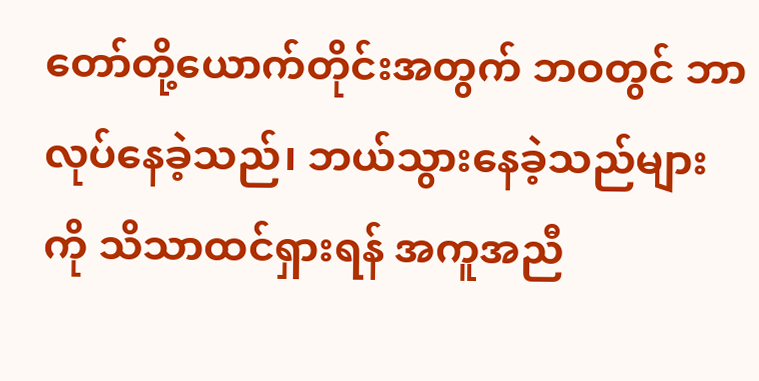တော်တို့ယောက်တိုင်းအတွက် ဘဝတွင် ဘာလုပ်နေခဲ့သည်၊ ဘယ်သွားနေခဲ့သည်များကို သိသာထင်ရှားရန် အကူအညီ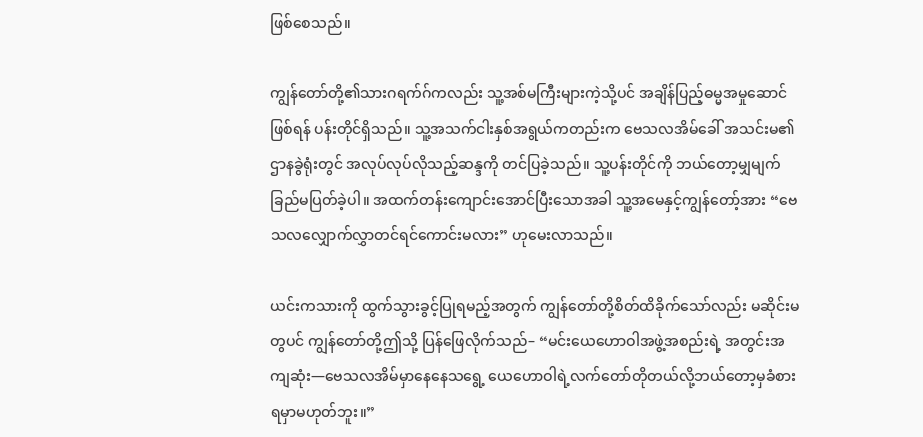ဖြစ်စေသည်။

ကျွန်တော်တို့၏သားဂရက်ဂ်ကလည်း သူ့အစ်မကြီးများကဲ့သို့ပင် အချိန်ပြည့်ဓမ္မအမှုဆောင်ဖြစ်ရန် ပန်းတိုင်ရှိသည်။ သူ့အသက်ငါးနှစ်အရွယ်ကတည်းက ဗေသလအိမ်ခေါ် အသင်းမ၏ဌာနခွဲရုံးတွင် အလုပ်လုပ်လိုသည့်ဆန္ဒကို တင်ပြခဲ့သည်။ သူ့ပန်းတိုင်ကို ဘယ်တော့မျှမျက်ခြည်မပြတ်ခဲ့ပါ။ အထက်တန်းကျောင်းအောင်ပြီးသောအခါ သူ့အမေနှင့်ကျွန်တော့်အား “ဗေသလလျှောက်လွှာတင်ရင်ကောင်းမလား” ဟုမေးလာသည်။

ယင်းကသားကို ထွက်သွားခွင့်ပြုရမည့်အတွက် ကျွန်တော်တို့စိတ်ထိခိုက်သော်လည်း မဆိုင်းမတွပင် ကျွန်တော်တို့ဤသို့ ပြန်ဖြေလိုက်သည်– “မင်းယေဟောဝါအဖွဲ့အစည်းရဲ့ အတွင်းအကျဆုံး—ဗေသလအိမ်မှာနေနေသရွေ့ ယေဟောဝါရဲ့လက်တော်တိုတယ်လို့ဘယ်တော့မှခံစားရမှာမဟုတ်ဘူး။”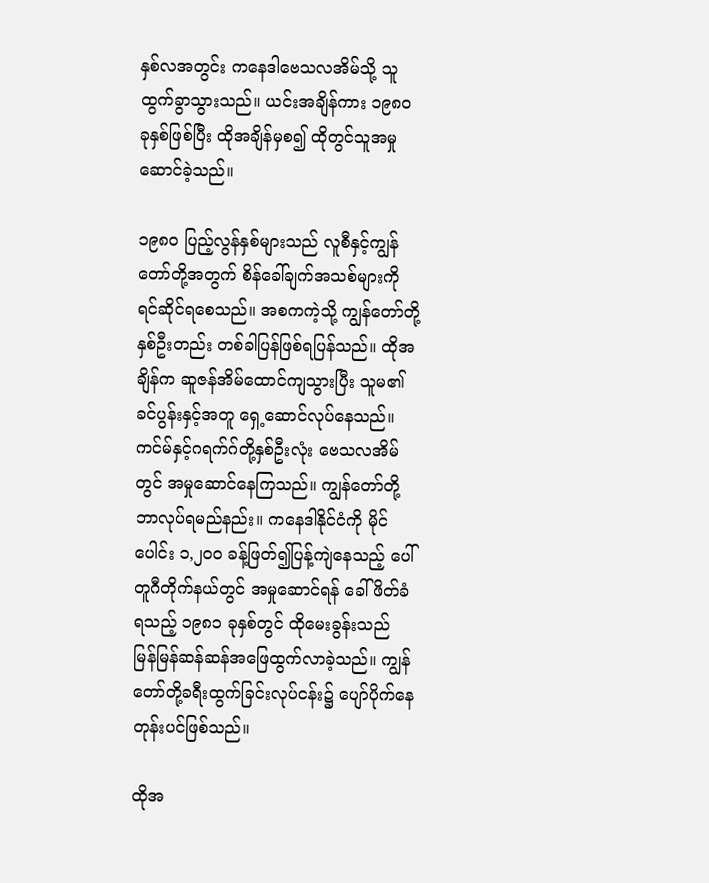နှစ်လအတွင်း ကနေဒါဗေသလအိမ်သို့ သူထွက်ခွာသွားသည်။ ယင်းအချိန်ကား ၁၉၈၀ ခုနှစ်ဖြစ်ပြီး ထိုအချိန်မှစ၍ ထိုတွင်သူအမှုဆောင်ခဲ့သည်။

၁၉၈၀ ပြည့်လွန်နှစ်များသည် လူစီနှင့်ကျွန်တော်တို့အတွက် စိန်ခေါ်ချက်အသစ်များကို ရင်ဆိုင်ရစေသည်။ အစကကဲ့သို့ ကျွန်တော်တို့နှစ်ဦးတည်း တစ်ခါပြန်ဖြစ်ရပြန်သည်။ ထိုအချိန်က ဆူဇန်အိမ်ထောင်ကျသွားပြီး သူမ၏ခင်ပွန်းနှင့်အတူ ရှေ့ဆောင်လုပ်နေသည်။ ကင်မ်နှင့်ဂရက်ဂ်တို့နှစ်ဦးလုံး ဗေသလအိမ်တွင် အမှုဆောင်နေကြသည်။ ကျွန်တော်တို့ဘာလုပ်ရမည်နည်း။ ကနေဒါနိုင်ငံကို မိုင်ပေါင်း ၁,၂၀၀ ခန့်ဖြတ်၍ပြန့်ကျဲနေသည့် ပေါ်တူဂီတိုက်နယ်တွင် အမှုဆောင်ရန် ခေါ်ဖိတ်ခံရသည့် ၁၉၈၁ ခုနှစ်တွင် ထိုမေးခွန်းသည် မြန်မြန်ဆန်ဆန်အဖြေထွက်လာခဲ့သည်။ ကျွန်တော်တို့ခရီးထွက်ခြင်းလုပ်ငန်း၌ ပျော်ပိုက်နေတုန်းပင်ဖြစ်သည်။

ထိုအ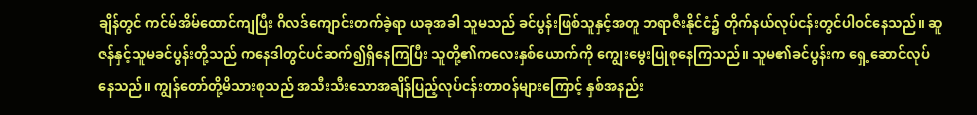ချိန်တွင် ကင်မ်အိမ်ထောင်ကျပြီး ဂိလဒ်ကျောင်းတက်ခဲ့ရာ ယခုအခါ သူမသည် ခင်ပွန်းဖြစ်သူနှင့်အတူ ဘရာဇီးနိုင်ငံ၌ တိုက်နယ်လုပ်ငန်းတွင်ပါဝင်နေသည်။ ဆူဇန်နှင့်သူမခင်ပွန်းတို့သည် ကနေဒါတွင်ပင်ဆက်၍ရှိနေကြပြီး သူတို့၏ကလေးနှစ်ယောက်ကို ကျွေးမွေးပြုစုနေကြသည်။ သူမ၏ခင်ပွန်းက ရှေ့ဆောင်လုပ်နေသည်။ ကျွန်တော်တို့မိသားစုသည် အသီးသီးသောအချိန်ပြည့်လုပ်ငန်းတာဝန်များကြောင့် နှစ်အနည်း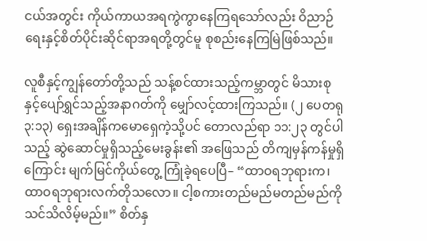ငယ်အတွင်း ကိုယ်ကာယအရကွဲကွာနေကြရသော်လည်း ဝိညာဉ်ရေးနှင့်စိတ်ပိုင်းဆိုင်ရာအရတို့တွင်မူ စုစည်းနေကြမြဲဖြစ်သည်။

လူစီနှင့်ကျွန်တော်တို့သည် သန့်စင်ထားသည့်ကမ္ဘာတွင် မိသားစုနှင့်ပျော်ရွှင်သည့်အနာဂတ်ကို မျှော်လင့်ထားကြသည်။ (၂ ပေတရု ၃:၁၃) ရှေးအချိန်ကမောရှေကဲ့သို့ပင် တောလည်ရာ ၁၁:၂၃ တွင်ပါသည့် ဆွဲဆောင်မှုရှိသည့်မေးခွန်း၏ အဖြေသည် တိကျမှန်ကန်မှုရှိကြောင်း မျက်မြင်ကိုယ်တွေ့ ကြုံခဲ့ရပေပြီ– “ထာဝရဘုရားက၊ ထာဝရဘုရားလက်တိုသလော။ ငါ့စကားတည်မည်မတည်မည်ကို သင်သိလိမ့်မည်။” စိတ်နှ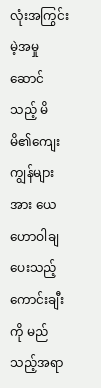လုံးအကြွင်းမဲ့အမှုဆောင်သည့် မိမိ၏ကျေးကျွန်များအား ယေဟောဝါချပေးသည့်ကောင်းချီးကို မည်သည့်အရာ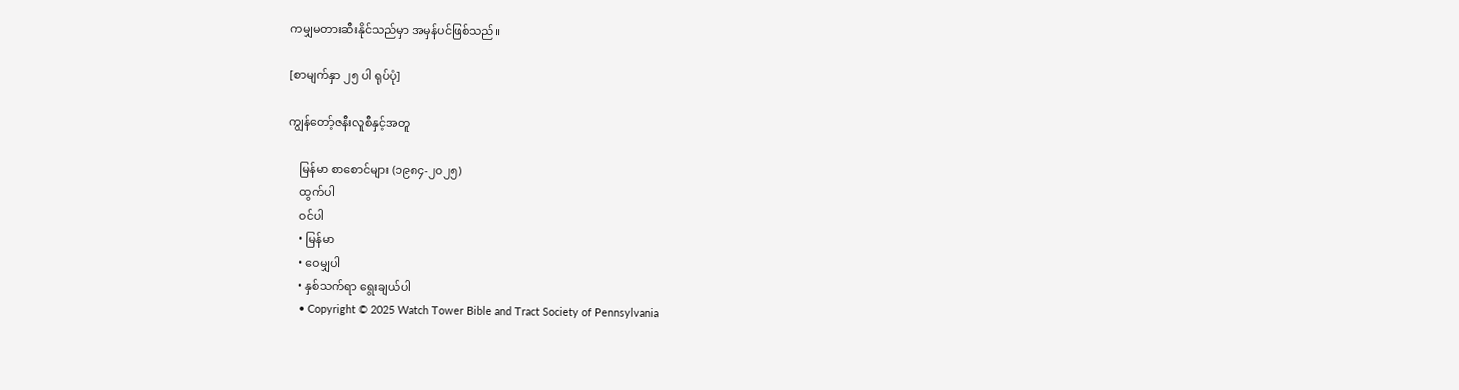ကမျှမတားဆီးနိုင်သည်မှာ အမှန်ပင်ဖြစ်သည်။

[စာမျက်နှာ ၂၅ ပါ ရုပ်ပုံ]

ကျွန်တော့်ဇနီးလူစီနှင့်အတူ

    မြန်မာ စာစောင်များ (၁၉၈၄-၂၀၂၅)
    ထွက်ပါ
    ဝင်ပါ
    • မြန်မာ
    • ဝေမျှပါ
    • နှစ်သက်ရာ ရွေးချယ်ပါ
    • Copyright © 2025 Watch Tower Bible and Tract Society of Pennsylvania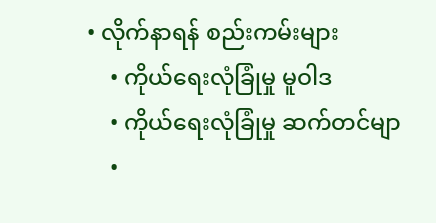• လိုက်နာရန် စည်းကမ်းများ
    • ကိုယ်ရေးလုံခြုံမှု မူဝါဒ
    • ကိုယ်ရေးလုံခြုံမှု ဆက်တင်မျာ
    •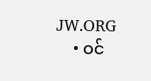JW.ORG
    • ဝင်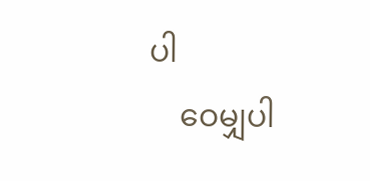ပါ
    ဝေမျှပါ